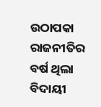ଉଠାପକା ରାଜନୀତିର ବର୍ଷ ଥିଲା ବିଦାୟୀ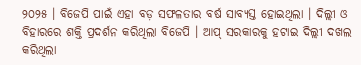୨୦୨୫ । ବିଜେପି ପାଇଁ ଏହା ବଡ଼ ସଫଳତାର ବର୍ଷ ସାବ୍ୟସ୍ତ ହୋଇଥିଲା । ଦିଲ୍ଲୀ ଓ ବିହାରରେ ଶକ୍ତି ପ୍ରଦର୍ଶନ କରିଥିଲା ବିଜେପି । ଆପ୍ ସରକାରକୁ ହଟାଇ ଦିଲ୍ଲୀ ଦଖଲ କରିଥିଲା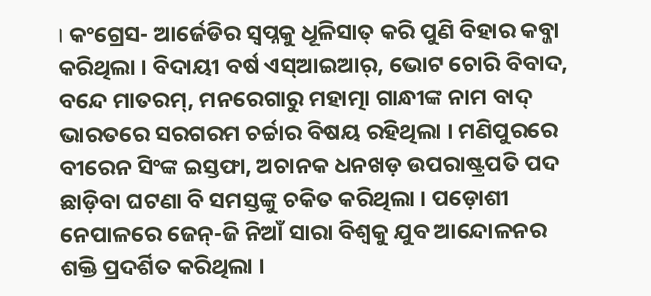। କଂଗ୍ରେସ- ଆର୍ଜେଡିର ସ୍ୱପ୍ନକୁ ଧୂଳିସାତ୍ କରି ପୁଣି ବିହାର କବ୍ଜା କରିଥିଲା । ବିଦାୟୀ ବର୍ଷ ଏସ୍ଆଇଆର୍, ଭୋଟ ଚୋରି ବିବାଦ, ବନ୍ଦେ ମାତରମ୍, ମନରେଗାରୁ ମହାତ୍ମା ଗାନ୍ଧୀଙ୍କ ନାମ ବାଦ୍ ଭାରତରେ ସରଗରମ ଚର୍ଚ୍ଚାର ବିଷୟ ରହିଥିଲା । ମଣିପୁରରେ ବୀରେନ ସିଂଙ୍କ ଇସ୍ତଫା, ଅଚାନକ ଧନଖଡ଼ ଉପରାଷ୍ଟ୍ରପତି ପଦ ଛାଡ଼ିବା ଘଟଣା ବି ସମସ୍ତଙ୍କୁ ଚକିତ କରିଥିଲା । ପଡ଼ୋଶୀ ନେପାଳରେ ଜେନ୍-ଜି ନିଆଁ ସାରା ବିଶ୍ୱକୁ ଯୁବ ଆନ୍ଦୋଳନର ଶକ୍ତି ପ୍ରଦର୍ଶିତ କରିଥିଲା ।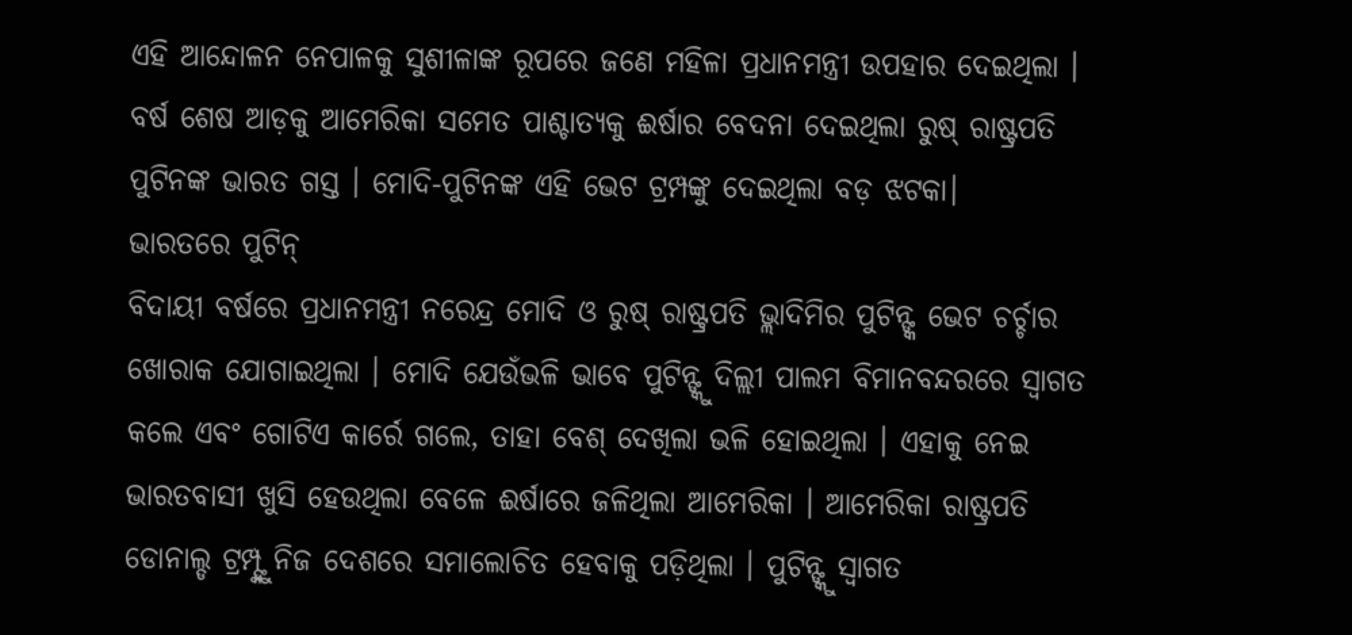ଏହି ଆନ୍ଦୋଳନ ନେପାଳକୁ ସୁଶୀଳାଙ୍କ ରୂପରେ ଜଣେ ମହିଳା ପ୍ରଧାନମନ୍ତ୍ରୀ ଉପହାର ଦେଇଥିଲା । ବର୍ଷ ଶେଷ ଆଡ଼କୁ ଆମେରିକା ସମେତ ପାଶ୍ଚାତ୍ୟକୁ ଈର୍ଷାର ବେଦନା ଦେଇଥିଲା ରୁଷ୍ ରାଷ୍ଟ୍ରପତି ପୁଟିନଙ୍କ ଭାରତ ଗସ୍ତ । ମୋଦି-ପୁଟିନଙ୍କ ଏହି ଭେଟ ଟ୍ରମ୍ପଙ୍କୁ ଦେଇଥିଲା ବଡ଼ ଝଟକା।
ଭାରତରେ ପୁଟିନ୍
ବିଦାୟୀ ବର୍ଷରେ ପ୍ରଧାନମନ୍ତ୍ରୀ ନରେନ୍ଦ୍ର ମୋଦି ଓ ରୁଷ୍ ରାଷ୍ଟ୍ରପତି ଭ୍ଲାଦିମିର ପୁଟିନ୍ଙ୍କ ଭେଟ ଚର୍ଚ୍ଚାର ଖୋରାକ ଯୋଗାଇଥିଲା । ମୋଦି ଯେଉଁଭଳି ଭାବେ ପୁଟିନ୍ଙ୍କୁ ଦିଲ୍ଲୀ ପାଲମ ବିମାନବନ୍ଦରରେ ସ୍ୱାଗତ କଲେ ଏବଂ ଗୋଟିଏ କାର୍ରେ ଗଲେ, ତାହା ବେଶ୍ ଦେଖିଲା ଭଳି ହୋଇଥିଲା । ଏହାକୁ ନେଇ ଭାରତବାସୀ ଖୁସି ହେଉଥିଲା ବେଳେ ଈର୍ଷାରେ ଜଳିଥିଲା ଆମେରିକା । ଆମେରିକା ରାଷ୍ଟ୍ରପତି ଡୋନାଲ୍ଡ ଟ୍ରମ୍ପ୍ଙ୍କୁ ନିଜ ଦେଶରେ ସମାଲୋଚିତ ହେବାକୁ ପଡ଼ିଥିଲା । ପୁଟିନ୍ଙ୍କୁ ସ୍ୱାଗତ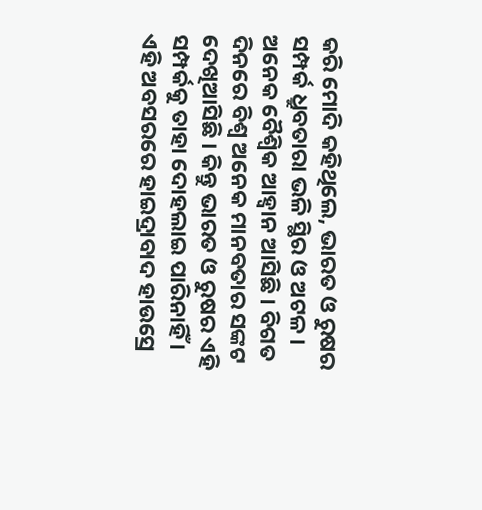କରି ମୋଦି କହିଥିଲେ, ଭାରତ ଓ ରୁଷର ସମ୍ପର୍କ ଧ୍ରୁବତାରା ଭଳି ସ୍ଥିର ଓ ଅଟଳ । ଅନେକ ବୈଶ୍ୱିକ ଆହ୍ୱାନ ଆସିଛି । ବିଗତ ଦିନରେ ବିଶ୍ୱ ଅନେକ ମାନବତାର ସଙ୍କଟ ଦେଖିଆସିଛି । କିନ୍ତୁ ଭାରତ ଓ ରୁଷର ଏହି ସମ୍ପର୍କକୁ ତାହା ଦୋହଲାଇ ପାରିନାହିଁ । ଏହି ଅବସରରେ ହାଇଦ୍ରାବାଦ ହାଉସ୍ରେ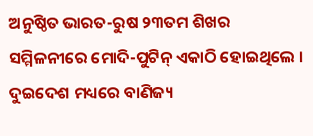ଅନୁଷ୍ଠିତ ଭାରତ-ରୁଷ ୨୩ତମ ଶିଖର ସମ୍ମିଳନୀରେ ମୋଦି-ପୁଟିନ୍ ଏକାଠି ହୋଇଥିଲେ । ଦୁଇଦେଶ ମଧ୍ୟରେ ବାଣିଜ୍ୟ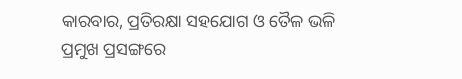କାରବାର, ପ୍ରତିରକ୍ଷା ସହଯୋଗ ଓ ତୈଳ ଭଳି ପ୍ରମୁଖ ପ୍ରସଙ୍ଗରେ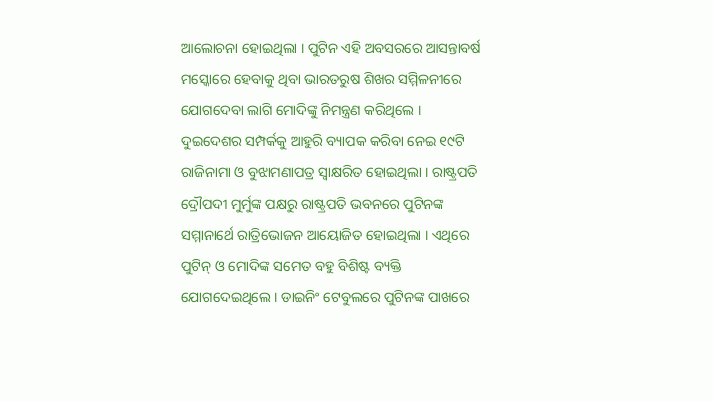ଆଲୋଚନା ହୋଇଥିଲା । ପୁଟିନ ଏହି ଅବସରରେ ଆସନ୍ତାବର୍ଷ ମସ୍କୋରେ ହେବାକୁ ଥିବା ଭାରତରୁଷ ଶିଖର ସମ୍ମିଳନୀରେ ଯୋଗଦେବା ଲାଗି ମୋଦିଙ୍କୁ ନିମନ୍ତ୍ରଣ କରିଥିଲେ । ଦୁଇଦେଶର ସମ୍ପର୍କକୁ ଆହୁରି ବ୍ୟାପକ କରିବା ନେଇ ୧୯ଟି ରାଜିନାମା ଓ ବୁଝାମଣାପତ୍ର ସ୍ୱାକ୍ଷରିତ ହୋଇଥିଲା । ରାଷ୍ଟ୍ରପତି ଦ୍ରୌପଦୀ ମୁର୍ମୁଙ୍କ ପକ୍ଷରୁ ରାଷ୍ଟ୍ରପତି ଭବନରେ ପୁଟିନଙ୍କ ସମ୍ମାନାର୍ଥେ ରାତ୍ରିଭୋଜନ ଆୟୋଜିତ ହୋଇଥିଲା । ଏଥିରେ ପୁଟିନ୍ ଓ ମୋଦିଙ୍କ ସମେତ ବହୁ ବିଶିଷ୍ଟ ବ୍ୟକ୍ତି ଯୋଗଦେଇଥିଲେ । ଡାଇନିଂ ଟେବୁଲରେ ପୁଟିନଙ୍କ ପାଖରେ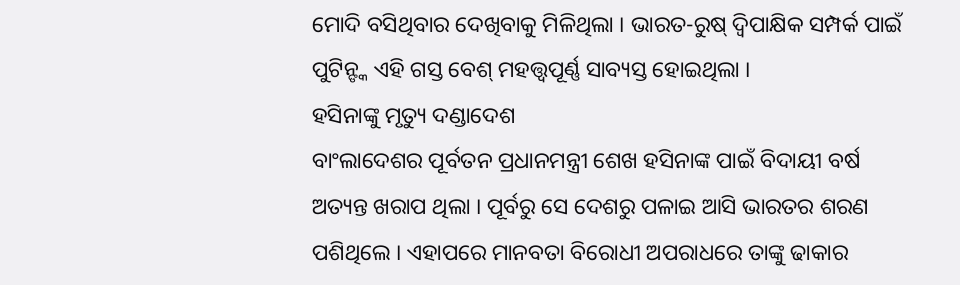ମୋଦି ବସିଥିବାର ଦେଖିବାକୁ ମିଳିଥିଲା । ଭାରତ-ରୁଷ୍ ଦ୍ୱିପାକ୍ଷିକ ସମ୍ପର୍କ ପାଇଁ ପୁଟିନ୍ଙ୍କ ଏହି ଗସ୍ତ ବେଶ୍ ମହତ୍ତ୍ୱପୂର୍ଣ୍ଣ ସାବ୍ୟସ୍ତ ହୋଇଥିଲା ।
ହସିନାଙ୍କୁ ମୃତ୍ୟୁ ଦଣ୍ଡାଦେଶ
ବାଂଲାଦେଶର ପୂର୍ବତନ ପ୍ରଧାନମନ୍ତ୍ରୀ ଶେଖ ହସିନାଙ୍କ ପାଇଁ ବିଦାୟୀ ବର୍ଷ ଅତ୍ୟନ୍ତ ଖରାପ ଥିଲା । ପୂର୍ବରୁ ସେ ଦେଶରୁ ପଳାଇ ଆସି ଭାରତର ଶରଣ ପଶିଥିଲେ । ଏହାପରେ ମାନବତା ବିରୋଧୀ ଅପରାଧରେ ତାଙ୍କୁ ଢାକାର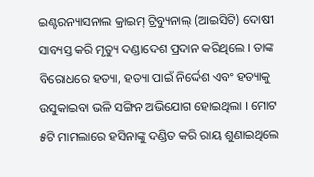ଇଣ୍ଟରନ୍ୟାସନାଲ କ୍ରାଇମ୍ ଟ୍ରିବ୍ୟୁନାଲ୍ (ଆଇସିଟି) ଦୋଷୀ ସାବ୍ୟସ୍ତ କରି ମୃତ୍ୟୁ ଦଣ୍ଡାଦେଶ ପ୍ରଦାନ କରିଥିଲେ । ତାଙ୍କ ବିରୋଧରେ ହତ୍ୟା, ହତ୍ୟା ପାଇଁ ନିର୍ଦ୍ଦେଶ ଏବଂ ହତ୍ୟାକୁ ଉସୁକାଇବା ଭଳି ସଙ୍ଗିନ ଅଭିଯୋଗ ହୋଇଥିଲା । ମୋଟ ୫ଟି ମାମଲାରେ ହସିନାଙ୍କୁ ଦଣ୍ଡିତ କରି ରାୟ ଶୁଣାଇଥିଲେ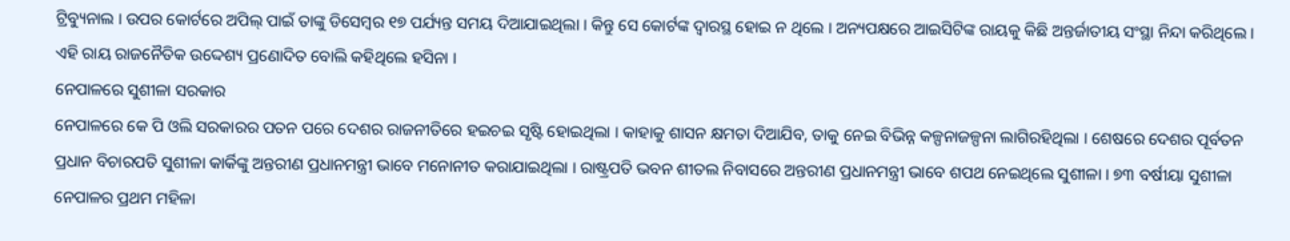ଟ୍ରିବ୍ୟୁନାଲ । ଉପର କୋର୍ଟରେ ଅପିଲ୍ ପାଇଁ ତାଙ୍କୁ ଡିସେମ୍ବର ୧୭ ପର୍ଯ୍ୟନ୍ତ ସମୟ ଦିଆଯାଇଥିଲା । କିନ୍ତୁ ସେ କୋର୍ଟଙ୍କ ଦ୍ୱାରସ୍ଥ ହୋଇ ନ ଥିଲେ । ଅନ୍ୟପକ୍ଷରେ ଆଇସିଟିଙ୍କ ରାୟକୁ କିଛି ଅନ୍ତର୍ଜାତୀୟ ସଂସ୍ଥା ନିନ୍ଦା କରିଥିଲେ । ଏହି ରାୟ ରାଜନୈତିକ ଉଦ୍ଦେଶ୍ୟ ପ୍ରଣୋଦିତ ବୋଲି କହିଥିଲେ ହସିନା ।
ନେପାଳରେ ସୁଶୀଳା ସରକାର
ନେପାଳରେ କେ ପି ଓଲି ସରକାରର ପତନ ପରେ ଦେଶର ରାଜନୀତିରେ ହଇଚଇ ସୃଷ୍ଟି ହୋଇଥିଲା । କାହାକୁ ଶାସନ କ୍ଷମତା ଦିଆଯିବ, ତାକୁ ନେଇ ବିଭିନ୍ନ କଳ୍ପନାଜଳ୍ପନା ଲାଗିରହିଥିଲା । ଶେଷରେ ଦେଶର ପୂର୍ବତନ ପ୍ରଧାନ ବିଚାରପତି ସୁଶୀଳା କାର୍କିଙ୍କୁ ଅନ୍ତରୀଣ ପ୍ରଧାନମନ୍ତ୍ରୀ ଭାବେ ମନୋନୀତ କରାଯାଇଥିଲା । ରାଷ୍ଟ୍ରପତି ଭବନ ଶୀତଲ ନିବାସରେ ଅନ୍ତରୀଣ ପ୍ରଧାନମନ୍ତ୍ରୀ ଭାବେ ଶପଥ ନେଇଥିଲେ ସୁଶୀଳା । ୭୩ ବର୍ଷୀୟା ସୁଶୀଳା ନେପାଳର ପ୍ରଥମ ମହିଳା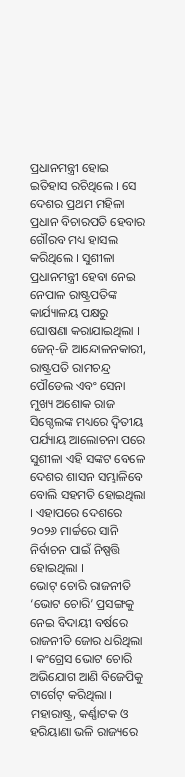ପ୍ରଧାନମନ୍ତ୍ରୀ ହୋଇ ଇତିହାସ ରଚିଥିଲେ । ସେ ଦେଶର ପ୍ରଥମ ମହିଳା ପ୍ରଧାନ ବିଚାରପତି ହେବାର ଗୌରବ ମଧ୍ୟ ହାସଲ କରିଥିଲେ । ସୁଶୀଳା ପ୍ରଧାନମନ୍ତ୍ରୀ ହେବା ନେଇ ନେପାଳ ରାଷ୍ଟ୍ରପତିଙ୍କ କାର୍ଯ୍ୟାଳୟ ପକ୍ଷରୁ ଘୋଷଣା କରାଯାଇଥିଲା । ଜେନ୍-ଜି ଆନ୍ଦୋଳନକାରୀ, ରାଷ୍ଟ୍ରପତି ରାମଚନ୍ଦ୍ର ପୌଡେଲ ଏବଂ ସେନା ମୁଖ୍ୟ ଅଶୋକ ରାଜ ସିଗ୍ଦେଲଙ୍କ ମଧ୍ୟରେ ଦ୍ୱିତୀୟ ପର୍ଯ୍ୟାୟ ଆଲୋଚନା ପରେ ସୁଶୀଳା ଏହି ସଙ୍କଟ ବେଳେ ଦେଶର ଶାସନ ସମ୍ଭାଳିବେ ବୋଲି ସହମତି ହୋଇଥିଲା । ଏହାପରେ ଦେଶରେ ୨୦୨୬ ମାର୍ଚ୍ଚରେ ସାନି ନିର୍ବାଚନ ପାଇଁ ନିଷ୍ପତ୍ତି ହୋଇଥିଲା ।
ଭୋଟ୍ ଚୋରି ରାଜନୀତି
‘ଭୋଟ ଚୋରି’ ପ୍ରସଙ୍ଗକୁ ନେଇ ବିଦାୟୀ ବର୍ଷରେ ରାଜନୀତି ଜୋର ଧରିଥିଲା । କଂଗ୍ରେସ ଭୋଟ ଚୋରି ଅଭିଯୋଗ ଆଣି ବିଜେପିକୁ ଟାର୍ଗେଟ୍ କରିଥିଲା । ମହାରାଷ୍ଟ୍ର, କର୍ଣ୍ଣାଟକ ଓ ହରିୟାଣା ଭଳି ରାଜ୍ୟରେ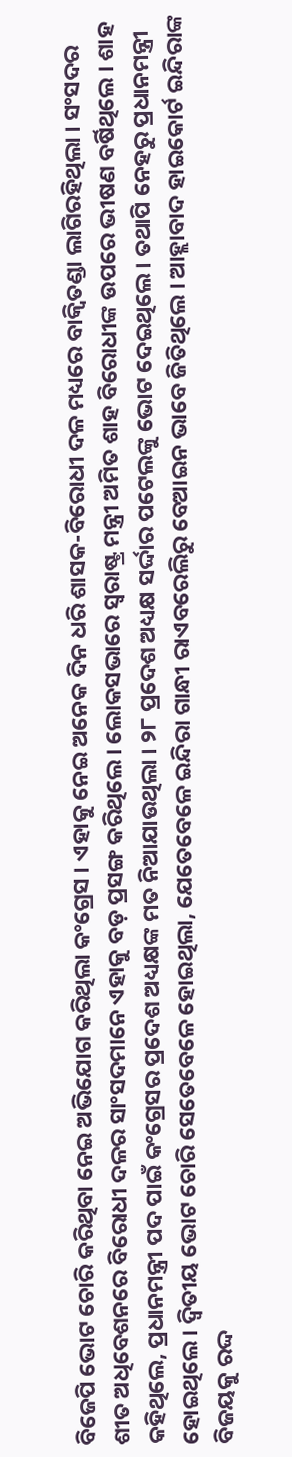ବିଜେପି ଭୋଟ ଚୋରି କରିଥିବା ନେଇ ଅଭିଯୋଗ କରିଥିଲା କଂଗ୍ରେସ । ଏହାକୁ ନେଇ ଅନେକ ଦିନ ଧରି ଶାସକ-ବିରୋଧୀ ଦଳ ମଧ୍ୟରେ ବାକ୍ବିତଣ୍ଡା ଲାଗିରହିଥିଲା । ସଂସଦର ଶୀତ ଅଧିବେଶନରେ ବିରୋଧୀ ଦଳର ସାଂସଦମାନେ ଏହାକୁ ବଡ଼ ପ୍ରସଙ୍ଗ କରିଥିଲେ । ଲୋକସଭାରେ ସ୍ୱରାଷ୍ଟ୍ର ମନ୍ତ୍ରୀ ଅମିତ ଶାହ ବିରୋଧୀଙ୍କ ଉପରେ ଭୀଷଣ ବର୍ଷିଥିଲେ । ଶାହ କହିଥିଲେ, ପ୍ରଧାନମନ୍ତ୍ରୀ ପଦ ପାଇଁ କଂଗ୍ରେସର ପ୍ରଦେଶ ଅଧ୍ୟକ୍ଷଙ୍କ ମତ ନିଆଯାଉଥିଲା । ୨୮ ପ୍ରଦେଶ ଅଧ୍ୟକ୍ଷ ସର୍ଦ୍ଦାର ପଟେଲଙ୍କୁ ଭୋଟ ଦେଇଥିଲେ । ତଥାପି ନେହରୁ ପ୍ରଧାନମନ୍ତ୍ରୀ ହୋଇଥିଲେ । ଦ୍ୱିତୀୟ ଭୋଟ ଚୋରି ସେତେବେଳେ ହୋଇଥିଲା, ଯେତେବେଳେ ଇନ୍ଦିରା ଗାନ୍ଧୀ ରାଏବରେଲିରୁ ବେଆଇନ ଭାବେ ଜିତିଥିଲେ । ଆହ୍ଲାବାଦ ହାଇକୋର୍ଟ ଇନ୍ଦିରାଙ୍କ ବିଜୟକୁ ରଦ୍ଦ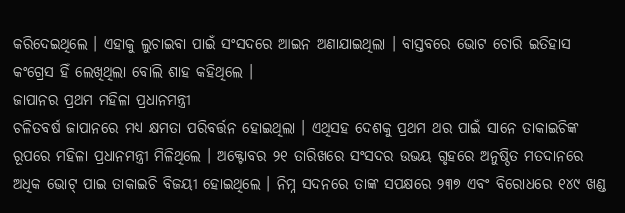କରିଦେଇଥିଲେ । ଏହାକୁ ଲୁଚାଇବା ପାଇଁ ସଂସଦରେ ଆଇନ ଅଣାଯାଇଥିଲା । ବାସ୍ତବରେ ଭୋଟ ଚୋରି ଇତିହାସ କଂଗ୍ରେସ ହିଁ ଲେଖିଥିଲା ବୋଲି ଶାହ କହିଥିଲେ ।
ଜାପାନର ପ୍ରଥମ ମହିଳା ପ୍ରଧାନମନ୍ତ୍ରୀ
ଚଳିତବର୍ଷ ଜାପାନରେ ମଧ୍ୟ କ୍ଷମତା ପରିବର୍ତ୍ତନ ହୋଇଥିଲା । ଏଥିସହ ଦେଶକୁ ପ୍ରଥମ ଥର ପାଇଁ ସାନେ ତାକାଇଚିଙ୍କ ରୂପରେ ମହିଳା ପ୍ରଧାନମନ୍ତ୍ରୀ ମିଳିଥିଲେ । ଅକ୍ଟୋବର ୨୧ ତାରିଖରେ ସଂସଦର ଉଭୟ ଗୃହରେ ଅନୁଷ୍ଠିତ ମତଦାନରେ ଅଧିକ ଭୋଟ୍ ପାଇ ତାକାଇଚି ବିଜୟୀ ହୋଇଥିଲେ । ନିମ୍ନ ସଦନରେ ତାଙ୍କ ସପକ୍ଷରେ ୨୩୭ ଏବଂ ବିରୋଧରେ ୧୪୯ ଖଣ୍ଡ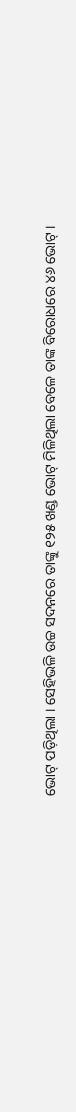ଭୋଟ୍ ପଡ଼ିଥିଲା । ସେହିଭଳି ଉଚ୍ଚ ସଦନରେ ତାଙ୍କୁ ୧୨୫ ଖଣ୍ଡ ଭୋଟ୍ ମିଳିଥିଲା ବେଳେ ତାଙ୍କ ବିରୋଧରେ ୪୬ ଭୋଟ୍ ।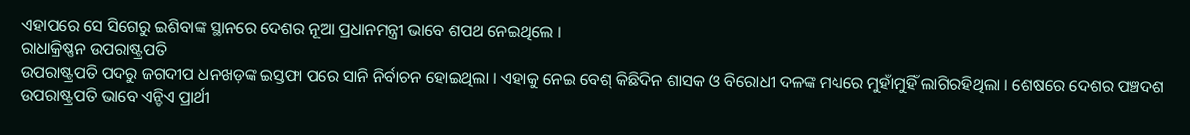ଏହାପରେ ସେ ସିଗେରୁ ଇଶିବାଙ୍କ ସ୍ଥାନରେ ଦେଶର ନୂଆ ପ୍ରଧାନମନ୍ତ୍ରୀ ଭାବେ ଶପଥ ନେଇଥିଲେ ।
ରାଧାକ୍ରିଷ୍ଣନ ଉପରାଷ୍ଟ୍ରପତି
ଉପରାଷ୍ଟ୍ରପତି ପଦରୁ ଜଗଦୀପ ଧନଖଡ଼ଙ୍କ ଇସ୍ତଫା ପରେ ସାନି ନିର୍ବାଚନ ହୋଇଥିଲା । ଏହାକୁ ନେଇ ବେଶ୍ କିଛିଦିନ ଶାସକ ଓ ବିରୋଧୀ ଦଳଙ୍କ ମଧ୍ୟରେ ମୁହାଁମୁହିଁ ଲାଗିରହିଥିଲା । ଶେଷରେ ଦେଶର ପଞ୍ଚଦଶ ଉପରାଷ୍ଟ୍ରପତି ଭାବେ ଏନ୍ଡିଏ ପ୍ରାର୍ଥୀ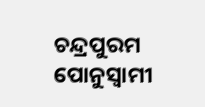ଚନ୍ଦ୍ରପୁରମ ପୋନୁସ୍ୱାମୀ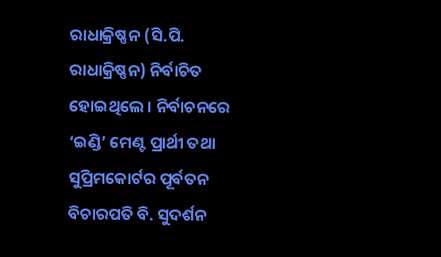ରାଧାକ୍ରିଷ୍ଣନ (ସି.ପି. ରାଧାକ୍ରିଷ୍ଣନ) ନିର୍ବାଚିତ ହୋଇଥିଲେ । ନିର୍ବାଚନରେ ‘ଇଣ୍ଡି’ ମେଣ୍ଟ ପ୍ରାର୍ଥୀ ତଥା ସୁପ୍ରିମକୋର୍ଟର ପୂର୍ବତନ ବିଚାରପତି ବି. ସୁଦର୍ଶନ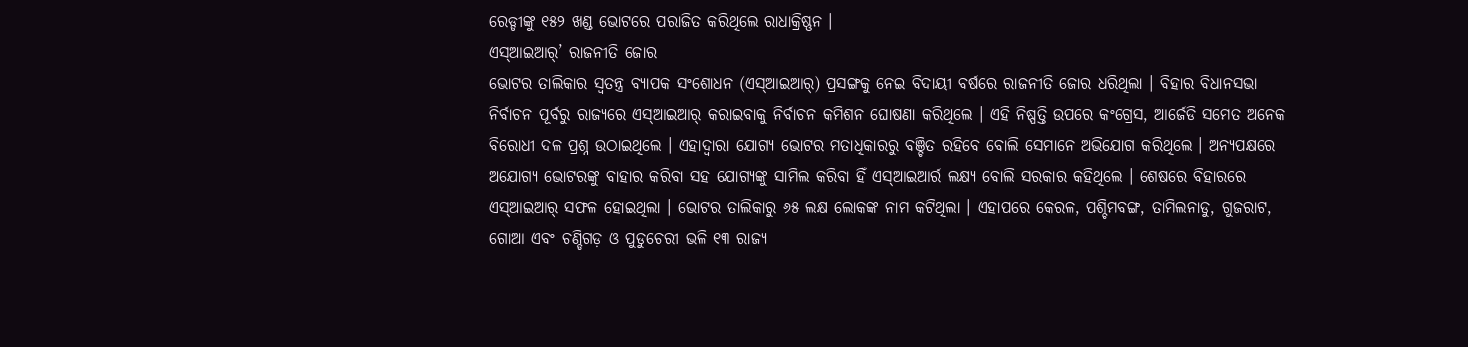ରେଡ୍ଡୀଙ୍କୁ ୧୫୨ ଖଣ୍ଡ ଭୋଟରେ ପରାଜିତ କରିଥିଲେ ରାଧାକ୍ରିଷ୍ଣନ ।
ଏସ୍ଆଇଆର୍’ ରାଜନୀତି ଜୋର
ଭୋଟର ତାଲିକାର ସ୍ୱତନ୍ତ୍ର ବ୍ୟାପକ ସଂଶୋଧନ (ଏସ୍ଆଇଆର୍) ପ୍ରସଙ୍ଗକୁ ନେଇ ବିଦାୟୀ ବର୍ଷରେ ରାଜନୀତି ଜୋର ଧରିଥିଲା । ବିହାର ବିଧାନସଭା ନିର୍ବାଚନ ପୂର୍ବରୁ ରାଜ୍ୟରେ ଏସ୍ଆଇଆର୍ କରାଇବାକୁ ନିର୍ବାଚନ କମିଶନ ଘୋଷଣା କରିଥିଲେ । ଏହି ନିଷ୍ପତ୍ତି ଉପରେ କଂଗ୍ରେସ, ଆର୍ଜେଡି ସମେତ ଅନେକ ବିରୋଧୀ ଦଳ ପ୍ରଶ୍ନ ଉଠାଇଥିଲେ । ଏହାଦ୍ୱାରା ଯୋଗ୍ୟ ଭୋଟର ମତାଧିକାରରୁ ବଞ୍ଚିତ ରହିବେ ବୋଲି ସେମାନେ ଅଭିଯୋଗ କରିଥିଲେ । ଅନ୍ୟପକ୍ଷରେ ଅଯୋଗ୍ୟ ଭୋଟରଙ୍କୁ ବାହାର କରିବା ସହ ଯୋଗ୍ୟଙ୍କୁ ସାମିଲ କରିବା ହିଁ ଏସ୍ଆଇଆର୍ର ଲକ୍ଷ୍ୟ ବୋଲି ସରକାର କହିଥିଲେ । ଶେଷରେ ବିହାରରେ ଏସ୍ଆଇଆର୍ ସଫଳ ହୋଇଥିଲା । ଭୋଟର ତାଲିକାରୁ ୬୫ ଲକ୍ଷ ଲୋକଙ୍କ ନାମ କଟିଥିଲା । ଏହାପରେ କେରଳ, ପଶ୍ଚିମବଙ୍ଗ, ତାମିଲନାଡୁ, ଗୁଜରାଟ, ଗୋଆ ଏବଂ ଚଣ୍ଡିଗଡ଼ ଓ ପୁଡୁଚେରୀ ଭଳି ୧୩ ରାଜ୍ୟ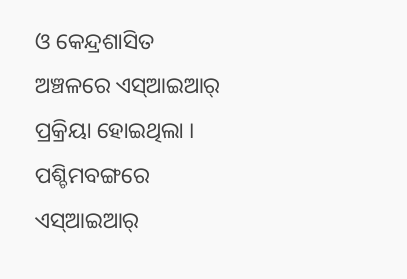ଓ କେନ୍ଦ୍ରଶାସିତ ଅଞ୍ଚଳରେ ଏସ୍ଆଇଆର୍ ପ୍ରକ୍ରିୟା ହୋଇଥିଲା । ପଶ୍ଚିମବଙ୍ଗରେ ଏସ୍ଆଇଆର୍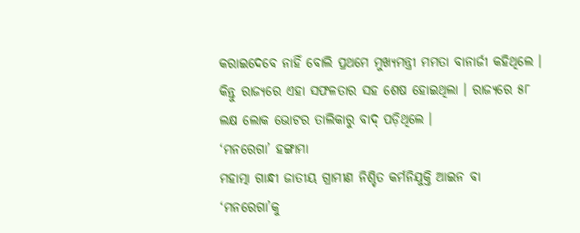କରାଇଦେବେ ନାହିଁ ବୋଲି ପ୍ରଥମେ ମୁଖ୍ୟମନ୍ତ୍ରୀ ମମତା ବାନାର୍ଜୀ କହିଥିଲେ । କିନ୍ତୁ ରାଜ୍ୟରେ ଏହା ସଫଳତାର ସହ ଶେଷ ହୋଇଥିଲା । ରାଜ୍ୟରେ ୫୮ ଲକ୍ଷ ଲୋକ ଭୋଟର ତାଲିକାରୁ ବାଦ୍ ପଡ଼ିଥିଲେ ।
‘ମନରେଗା’ ହଙ୍ଗାମା
ମହାତ୍ମା ଗାନ୍ଧୀ ଜାତୀୟ ଗ୍ରାମୀଣ ନିଶ୍ଚିତ କର୍ମନିଯୁକ୍ତି ଆଇନ ବା ‘ମନରେଗା’କୁ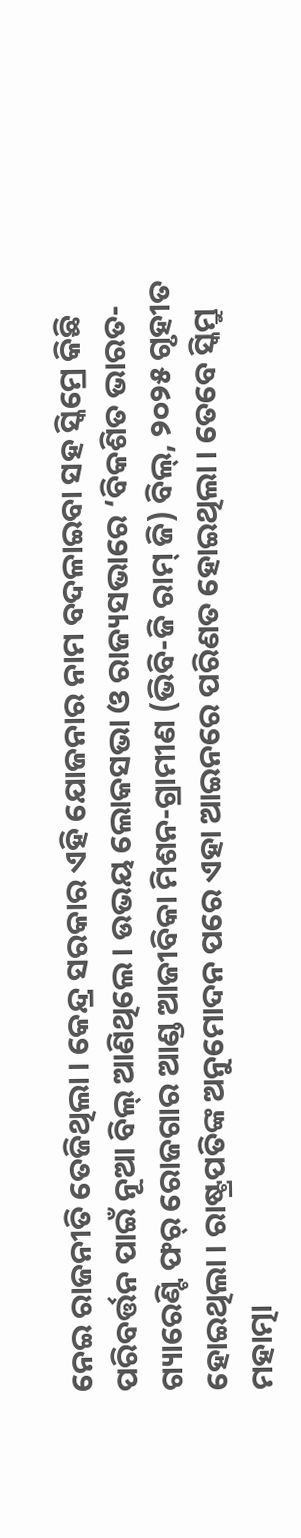ନେଇ ରାଜନୀତି ତେଜିଥିଲା । କେନ୍ଦ୍ର ସରକାର ଏହି ଯୋଜନାର ନାମ ବଦଳାଇବା ସହ ସ୍କିମ୍ରେ କିଛି ପରିବର୍ତ୍ତନ ପାଇଁ ନୂଆ ବିଲ୍ ଆଣିଥିଲେ । ଉଭୟ ଲୋକସଭା ଓ ରାଜ୍ୟସଭାରେ ‘ବିକଶିତ ଭାରତ-ଗ୍ୟାରେଣ୍ଟି ଫର୍ ରୋଜଗାର ଆଣ୍ଡ ଆଜୀବିକା ମିଶନ-ଗ୍ରାମୀଣ (ଭିବି-ଜି ରାମ୍ ଜି) ବିଲ୍, ୨୦୨୫ ଗୃହୀତ ହୋଇଥିଲା । ରାଷ୍ଟ୍ରପତିଙ୍କ ଅନୁମୋଦନ ପରେ ଏହା ଆଇନରେ ପରିଣତ ହୋଇଥିଲା । ତେବେ ସ୍କିମ୍ରୁ ମହାତ୍ମା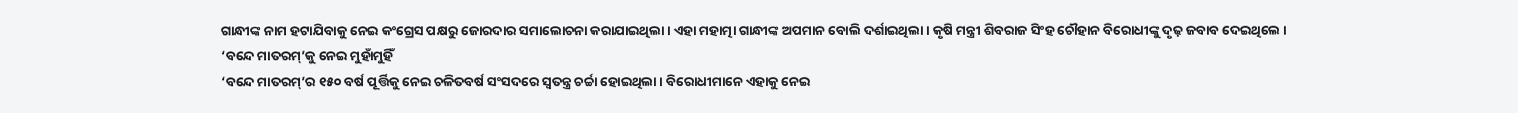ଗାନ୍ଧୀଙ୍କ ନାମ ହଟାଯିବାକୁ ନେଇ କଂଗ୍ରେସ ପକ୍ଷରୁ ଜୋରଦାର ସମାଲୋଚନା କରାଯାଇଥିଲା । ଏହା ମହାତ୍ମା ଗାନ୍ଧୀଙ୍କ ଅପମାନ ବୋଲି ଦର୍ଶାଇଥିଲା । କୃଷି ମନ୍ତ୍ରୀ ଶିବରାଜ ସିଂହ ଚୌହାନ ବିରୋଧୀଙ୍କୁ ଦୃଢ଼ ଜବାବ ଦେଇଥିଲେ ।
‘ବନ୍ଦେ ମାତରମ୍’କୁ ନେଇ ମୁହାଁମୁହିଁ
‘ବନ୍ଦେ ମାତରମ୍’ର ୧୫୦ ବର୍ଷ ପୂର୍ତ୍ତିକୁ ନେଇ ଚଳିତବର୍ଷ ସଂସଦରେ ସ୍ୱତନ୍ତ୍ର ଚର୍ଚ୍ଚା ହୋଇଥିଲା । ବିରୋଧୀମାନେ ଏହାକୁ ନେଇ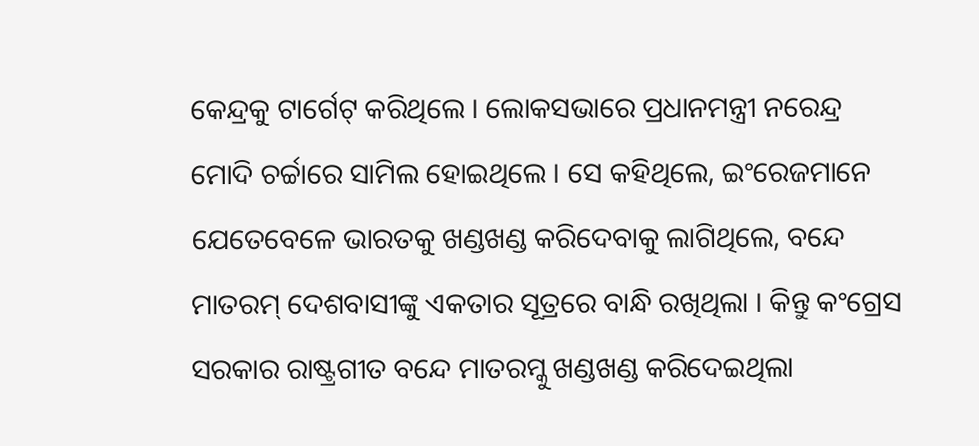କେନ୍ଦ୍ରକୁ ଟାର୍ଗେଟ୍ କରିଥିଲେ । ଲୋକସଭାରେ ପ୍ରଧାନମନ୍ତ୍ରୀ ନରେନ୍ଦ୍ର ମୋଦି ଚର୍ଚ୍ଚାରେ ସାମିଲ ହୋଇଥିଲେ । ସେ କହିଥିଲେ, ଇଂରେଜମାନେ ଯେତେବେଳେ ଭାରତକୁ ଖଣ୍ଡଖଣ୍ଡ କରିଦେବାକୁ ଲାଗିଥିଲେ, ବନ୍ଦେ ମାତରମ୍ ଦେଶବାସୀଙ୍କୁ ଏକତାର ସୂତ୍ରରେ ବାନ୍ଧି ରଖିଥିଲା । କିନ୍ତୁ କଂଗ୍ରେସ ସରକାର ରାଷ୍ଟ୍ରଗୀତ ବନ୍ଦେ ମାତରମ୍କୁ ଖଣ୍ଡଖଣ୍ଡ କରିଦେଇଥିଲା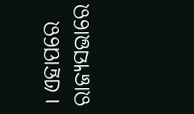। ଏହାପରେ ରାଜ୍ୟସଭାରେ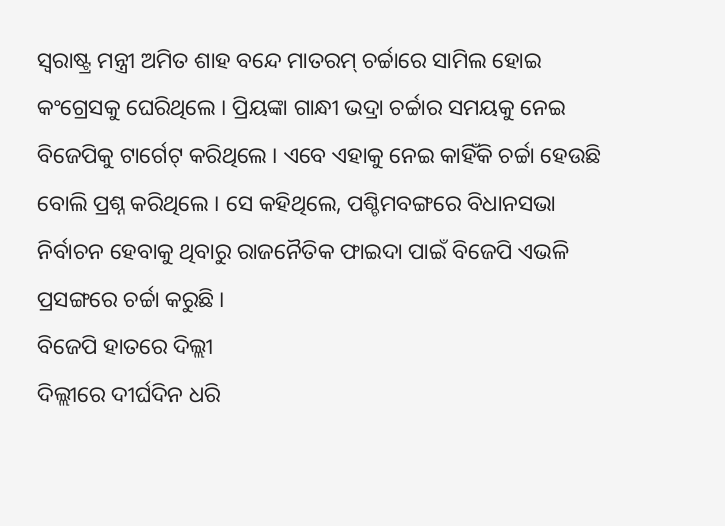ସ୍ୱରାଷ୍ଟ୍ର ମନ୍ତ୍ରୀ ଅମିତ ଶାହ ବନ୍ଦେ ମାତରମ୍ ଚର୍ଚ୍ଚାରେ ସାମିଲ ହୋଇ କଂଗ୍ରେସକୁ ଘେରିଥିଲେ । ପ୍ରିୟଙ୍କା ଗାନ୍ଧୀ ଭଦ୍ରା ଚର୍ଚ୍ଚାର ସମୟକୁ ନେଇ ବିଜେପିକୁ ଟାର୍ଗେଟ୍ କରିଥିଲେ । ଏବେ ଏହାକୁ ନେଇ କାହିଁକି ଚର୍ଚ୍ଚା ହେଉଛି ବୋଲି ପ୍ରଶ୍ନ କରିଥିଲେ । ସେ କହିଥିଲେ, ପଶ୍ଚିମବଙ୍ଗରେ ବିଧାନସଭା ନିର୍ବାଚନ ହେବାକୁ ଥିବାରୁ ରାଜନୈତିକ ଫାଇଦା ପାଇଁ ବିଜେପି ଏଭଳି ପ୍ରସଙ୍ଗରେ ଚର୍ଚ୍ଚା କରୁଛି ।
ବିଜେପି ହାତରେ ଦିଲ୍ଲୀ
ଦିଲ୍ଲୀରେ ଦୀର୍ଘଦିନ ଧରି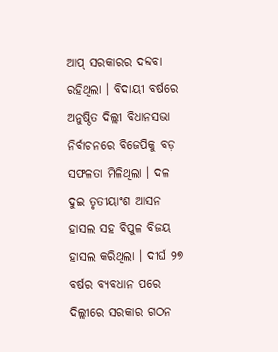ଆପ୍ ସରକାରର ଦବ୍ଦବା ରହିଥିଲା । ବିଦାୟୀ ବର୍ଷରେ ଅନୁଷ୍ଠିତ ଦିଲ୍ଲୀ ବିଧାନସଭା ନିର୍ବାଚନରେ ବିଜେପିକୁ ବଡ଼ ସଫଳତା ମିଳିଥିଲା । ଦଳ ଦୁଇ ତୃତୀୟାଂଶ ଆସନ ହାସଲ ସହ ବିପୁଳ ବିଜୟ ହାସଲ କରିଥିଲା । ଦୀର୍ଘ ୨୭ ବର୍ଷର ବ୍ୟବଧାନ ପରେ ଦିଲ୍ଲୀରେ ସରକାର ଗଠନ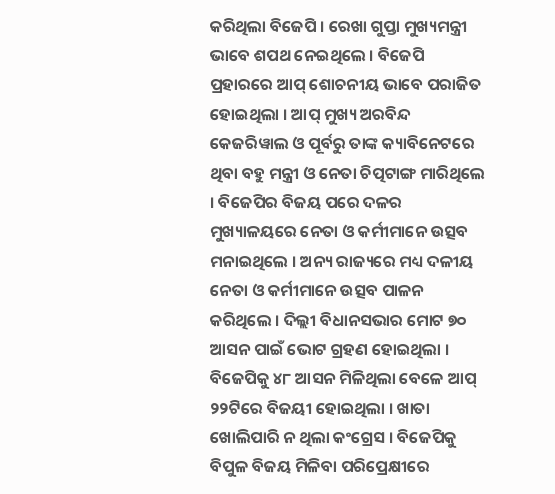କରିଥିଲା ବିଜେପି । ରେଖା ଗୁପ୍ତା ମୁଖ୍ୟମନ୍ତ୍ରୀ ଭାବେ ଶପଥ ନେଇଥିଲେ । ବିଜେପି ପ୍ରହାରରେ ଆପ୍ ଶୋଚନୀୟ ଭାବେ ପରାଜିତ ହୋଇଥିଲା । ଆପ୍ ମୁଖ୍ୟ ଅରବିନ୍ଦ କେଜରିୱାଲ ଓ ପୂର୍ବରୁ ତାଙ୍କ କ୍ୟାବିନେଟରେ ଥିବା ବହୁ ମନ୍ତ୍ରୀ ଓ ନେତା ଚିତ୍ପଟାଙ୍ଗ ମାରିଥିଲେ । ବିଜେପିର ବିଜୟ ପରେ ଦଳର ମୁଖ୍ୟାଳୟରେ ନେତା ଓ କର୍ମୀମାନେ ଉତ୍ସବ ମନାଇଥିଲେ । ଅନ୍ୟ ରାଜ୍ୟରେ ମଧ୍ୟ ଦଳୀୟ ନେତା ଓ କର୍ମୀମାନେ ଉତ୍ସବ ପାଳନ କରିଥିଲେ । ଦିଲ୍ଲୀ ବିଧାନସଭାର ମୋଟ ୭୦ ଆସନ ପାଇଁ ଭୋଟ ଗ୍ରହଣ ହୋଇଥିଲା । ବିଜେପିକୁ ୪୮ ଆସନ ମିଳିଥିଲା ବେଳେ ଆପ୍ ୨୨ଟିରେ ବିଜୟୀ ହୋଇଥିଲା । ଖାତା ଖୋଲିପାରି ନ ଥିଲା କଂଗ୍ରେସ । ବିଜେପିକୁ ବିପୁଳ ବିଜୟ ମିଳିବା ପରିପ୍ରେକ୍ଷୀରେ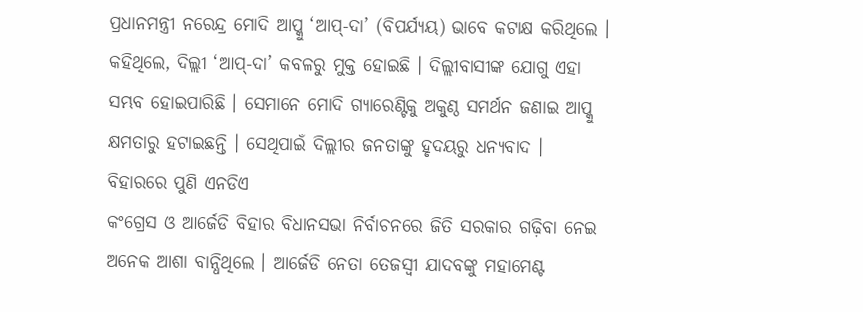ପ୍ରଧାନମନ୍ତ୍ରୀ ନରେନ୍ଦ୍ର ମୋଦି ଆପ୍କୁ ‘ଆପ୍-ଦା’ (ବିପର୍ଯ୍ୟୟ) ଭାବେ କଟାକ୍ଷ କରିଥିଲେ । କହିଥିଲେ, ଦିଲ୍ଲୀ ‘ଆପ୍-ଦା’ କବଳରୁ ମୁକ୍ତ ହୋଇଛି । ଦିଲ୍ଲୀବାସୀଙ୍କ ଯୋଗୁ ଏହା ସମ୍ଭବ ହୋଇପାରିଛି । ସେମାନେ ମୋଦି ଗ୍ୟାରେଣ୍ଟିକୁ ଅକୁଣ୍ଠ ସମର୍ଥନ ଜଣାଇ ଆପ୍କୁ କ୍ଷମତାରୁ ହଟାଇଛନ୍ତି । ସେଥିପାଇଁ ଦିଲ୍ଲୀର ଜନତାଙ୍କୁ ହୃଦୟରୁ ଧନ୍ୟବାଦ ।
ବିହାରରେ ପୁଣି ଏନଡିଏ
କଂଗ୍ରେସ ଓ ଆର୍ଜେଡି ବିହାର ବିଧାନସଭା ନିର୍ବାଚନରେ ଜିତି ସରକାର ଗଢ଼ିବା ନେଇ ଅନେକ ଆଶା ବାନ୍ଧିଥିଲେ । ଆର୍ଜେଡି ନେତା ତେଜସ୍ୱୀ ଯାଦବଙ୍କୁ ମହାମେଣ୍ଟ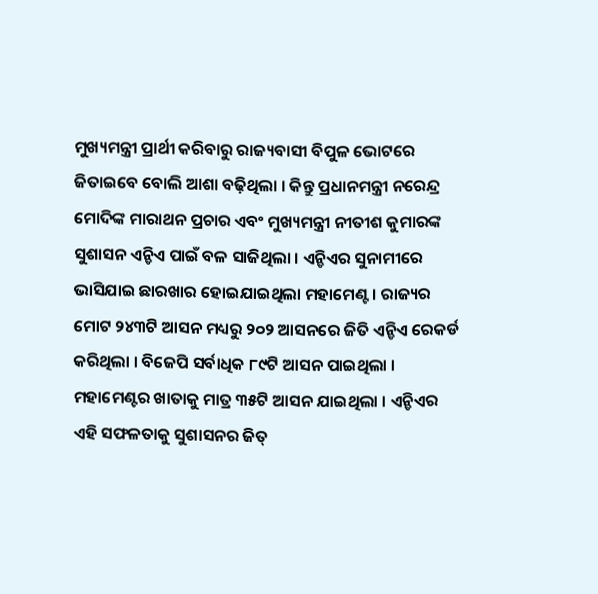ମୁଖ୍ୟମନ୍ତ୍ରୀ ପ୍ରାର୍ଥୀ କରିବାରୁ ରାଜ୍ୟବାସୀ ବିପୁଳ ଭୋଟରେ ଜିତାଇବେ ବୋଲି ଆଶା ବଢ଼ିଥିଲା । କିନ୍ତୁ ପ୍ରଧାନମନ୍ତ୍ରୀ ନରେନ୍ଦ୍ର ମୋଦିଙ୍କ ମାରାଥନ ପ୍ରଚାର ଏବଂ ମୁଖ୍ୟମନ୍ତ୍ରୀ ନୀତୀଶ କୁମାରଙ୍କ ସୁଶାସନ ଏନ୍ଡିଏ ପାଇଁ ବଳ ସାଜିଥିଲା । ଏନ୍ଡିଏର ସୁନାମୀରେ ଭାସିଯାଇ ଛାରଖାର ହୋଇଯାଇଥିଲା ମହାମେଣ୍ଟ । ରାଜ୍ୟର ମୋଟ ୨୪୩ଟି ଆସନ ମଧ୍ୟରୁ ୨୦୨ ଆସନରେ ଜିତି ଏନ୍ଡିଏ ରେକର୍ଡ କରିଥିଲା । ବିଜେପି ସର୍ବାଧିକ ୮୯ଟି ଆସନ ପାଇଥିଲା । ମହାମେଣ୍ଟର ଖାତାକୁ ମାତ୍ର ୩୫ଟି ଆସନ ଯାଇଥିଲା । ଏନ୍ଡିଏର ଏହି ସଫଳତାକୁ ସୁଶାସନର ଜିତ୍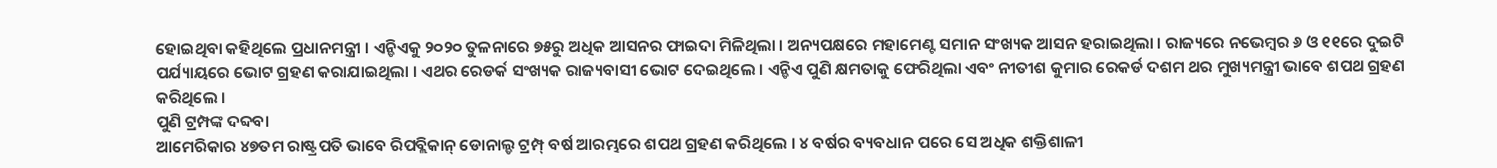ହୋଇଥିବା କହିଥିଲେ ପ୍ରଧାନମନ୍ତ୍ରୀ । ଏନ୍ଡିଏକୁ ୨୦୨୦ ତୁଳନାରେ ୭୫ରୁ ଅଧିକ ଆସନର ଫାଇଦା ମିଳିଥିଲା । ଅନ୍ୟପକ୍ଷରେ ମହାମେଣ୍ଟ ସମାନ ସଂଖ୍ୟକ ଆସନ ହରାଇଥିଲା । ରାଜ୍ୟରେ ନଭେମ୍ବର ୬ ଓ ୧୧ରେ ଦୁଇଟି ପର୍ଯ୍ୟାୟରେ ଭୋଟ ଗ୍ରହଣ କରାଯାଇଥିଲା । ଏଥର ରେଡର୍କ ସଂଖ୍ୟକ ରାଜ୍ୟବାସୀ ଭୋଟ ଦେଇଥିଲେ । ଏନ୍ଡିଏ ପୁଣି କ୍ଷମତାକୁ ଫେରିଥିଲା ଏବଂ ନୀତୀଶ କୁମାର ରେକର୍ଡ ଦଶମ ଥର ମୁଖ୍ୟମନ୍ତ୍ରୀ ଭାବେ ଶପଥ ଗ୍ରହଣ କରିଥିଲେ ।
ପୁଣି ଟ୍ରମ୍ପଙ୍କ ଦବ୍ଦବା
ଆମେରିକାର ୪୭ତମ ରାଷ୍ଟ୍ରପତି ଭାବେ ରିପବ୍ଲିକାନ୍ ଡୋନାଲ୍ଡ ଟ୍ରମ୍ପ୍ ବର୍ଷ ଆରମ୍ଭରେ ଶପଥ ଗ୍ରହଣ କରିଥିଲେ । ୪ ବର୍ଷର ବ୍ୟବଧାନ ପରେ ସେ ଅଧିକ ଶକ୍ତିଶାଳୀ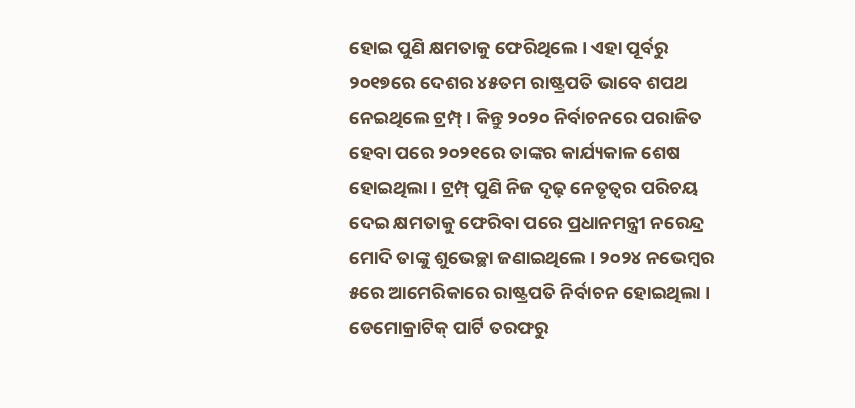ହୋଇ ପୁଣି କ୍ଷମତାକୁ ଫେରିଥିଲେ । ଏହା ପୂର୍ବରୁ ୨୦୧୭ରେ ଦେଶର ୪୫ତମ ରାଷ୍ଟ୍ରପତି ଭାବେ ଶପଥ ନେଇଥିଲେ ଟ୍ରମ୍ପ୍ । କିନ୍ତୁ ୨୦୨୦ ନିର୍ବାଚନରେ ପରାଜିତ ହେବା ପରେ ୨୦୨୧ରେ ତାଙ୍କର କାର୍ଯ୍ୟକାଳ ଶେଷ ହୋଇଥିଲା । ଟ୍ରମ୍ପ୍ ପୁଣି ନିଜ ଦୃଢ଼ ନେତୃତ୍ୱର ପରିଚୟ ଦେଇ କ୍ଷମତାକୁ ଫେରିବା ପରେ ପ୍ରଧାନମନ୍ତ୍ରୀ ନରେନ୍ଦ୍ର ମୋଦି ତାଙ୍କୁ ଶୁଭେଚ୍ଛା ଜଣାଇଥିଲେ । ୨୦୨୪ ନଭେମ୍ବର ୫ରେ ଆମେରିକାରେ ରାଷ୍ଟ୍ରପତି ନିର୍ବାଚନ ହୋଇଥିଲା । ଡେମୋକ୍ରାଟିକ୍ ପାର୍ଟି ତରଫରୁ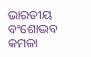ଭାରତୀୟ ବଂଶୋଦ୍ଭବ କମଳା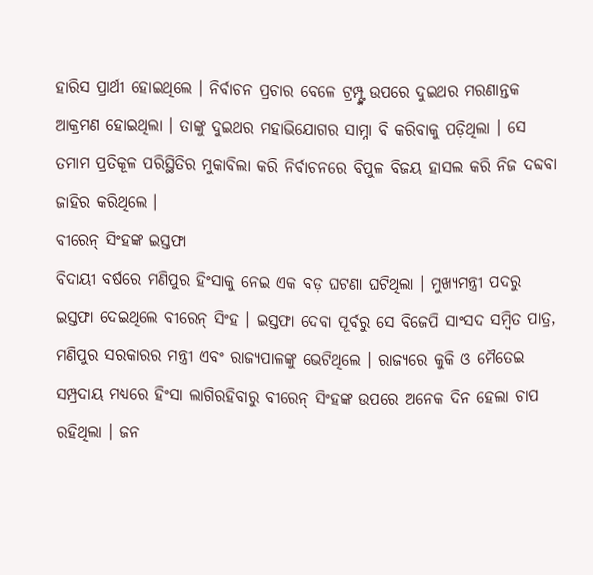ହାରିସ ପ୍ରାର୍ଥୀ ହୋଇଥିଲେ । ନିର୍ବାଚନ ପ୍ରଚାର ବେଳେ ଟ୍ରମ୍ପ୍ଙ୍କ ଉପରେ ଦୁଇଥର ମରଣାନ୍ତକ ଆକ୍ରମଣ ହୋଇଥିଲା । ତାଙ୍କୁ ଦୁଇଥର ମହାଭିଯୋଗର ସାମ୍ନା ବି କରିବାକୁ ପଡ଼ିଥିଲା । ସେ ତମାମ ପ୍ରତିକୂଳ ପରିସ୍ଥିତିର ମୁକାବିଲା କରି ନିର୍ବାଚନରେ ବିପୁଳ ବିଜୟ ହାସଲ କରି ନିଜ ଦବ୍ଦବା ଜାହିର କରିଥିଲେ ।
ବୀରେନ୍ ସିଂହଙ୍କ ଇସ୍ତଫା
ବିଦାୟୀ ବର୍ଷରେ ମଣିପୁର ହିଂସାକୁ ନେଇ ଏକ ବଡ଼ ଘଟଣା ଘଟିଥିଲା । ମୁଖ୍ୟମନ୍ତ୍ରୀ ପଦରୁ ଇସ୍ତଫା ଦେଇଥିଲେ ବୀରେନ୍ ସିଂହ । ଇସ୍ତଫା ଦେବା ପୂର୍ବରୁ ସେ ବିଜେପି ସାଂସଦ ସମ୍ବିତ ପାତ୍ର, ମଣିପୁର ସରକାରର ମନ୍ତ୍ରୀ ଏବଂ ରାଜ୍ୟପାଳଙ୍କୁ ଭେଟିଥିଲେ । ରାଜ୍ୟରେ କୁକି ଓ ମୈତେଇ ସମ୍ପ୍ରଦାୟ ମଧ୍ୟରେ ହିଂସା ଲାଗିରହିବାରୁ ବୀରେନ୍ ସିଂହଙ୍କ ଉପରେ ଅନେକ ଦିନ ହେଲା ଚାପ ରହିଥିଲା । ଜନ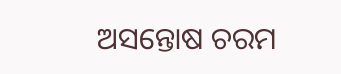ଅସନ୍ତୋଷ ଚରମ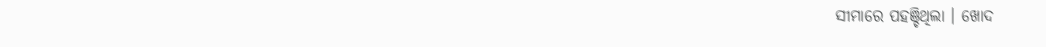ସୀମାରେ ପହଞ୍ଚିଥିଲା । ଖୋଦ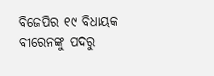ବିଜେପିର ୧୯ ବିଧାୟକ ବୀରେନଙ୍କୁ ପଦରୁ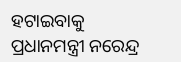ହଟାଇବାକୁ ପ୍ରଧାନମନ୍ତ୍ରୀ ନରେନ୍ଦ୍ର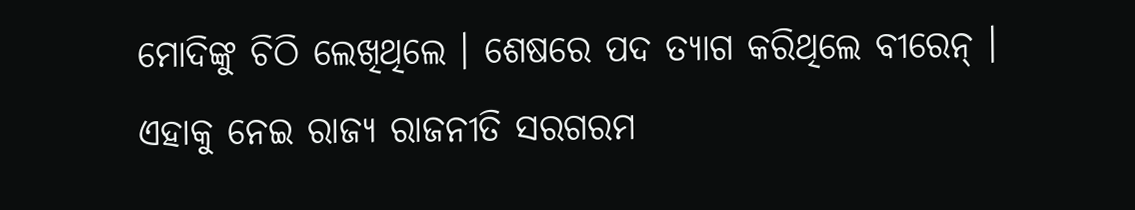ମୋଦିଙ୍କୁ ଚିଠି ଲେଖିଥିଲେ । ଶେଷରେ ପଦ ତ୍ୟାଗ କରିଥିଲେ ବୀରେନ୍ । ଏହାକୁ ନେଇ ରାଜ୍ୟ ରାଜନୀତି ସରଗରମ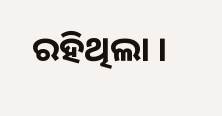ରହିଥିଲା ।